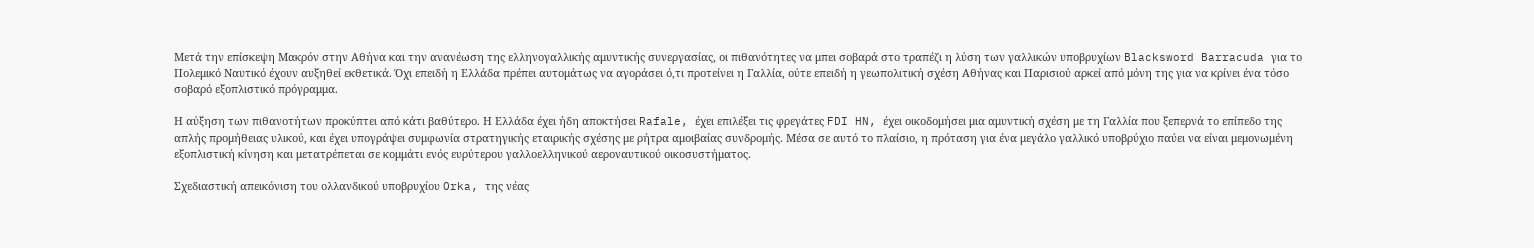Μετά την επίσκεψη Μακρόν στην Αθήνα και την ανανέωση της ελληνογαλλικής αμυντικής συνεργασίας, οι πιθανότητες να μπει σοβαρά στο τραπέζι η λύση των γαλλικών υποβρυχίων Blacksword Barracuda για το Πολεμικό Ναυτικό έχουν αυξηθεί εκθετικά. Όχι επειδή η Ελλάδα πρέπει αυτομάτως να αγοράσει ό,τι προτείνει η Γαλλία, ούτε επειδή η γεωπολιτική σχέση Αθήνας και Παρισιού αρκεί από μόνη της για να κρίνει ένα τόσο σοβαρό εξοπλιστικό πρόγραμμα.

Η αύξηση των πιθανοτήτων προκύπτει από κάτι βαθύτερο. Η Ελλάδα έχει ήδη αποκτήσει Rafale, έχει επιλέξει τις φρεγάτες FDI HN, έχει οικοδομήσει μια αμυντική σχέση με τη Γαλλία που ξεπερνά το επίπεδο της απλής προμήθειας υλικού, και έχει υπογράψει συμφωνία στρατηγικής εταιρικής σχέσης με ρήτρα αμοιβαίας συνδρομής. Μέσα σε αυτό το πλαίσιο, η πρόταση για ένα μεγάλο γαλλικό υποβρύχιο παύει να είναι μεμονωμένη εξοπλιστική κίνηση και μετατρέπεται σε κομμάτι ενός ευρύτερου γαλλοελληνικού αεροναυτικού οικοσυστήματος.

Σχεδιαστική απεικόνιση του ολλανδικού υποβρυχίου Orka, της νέας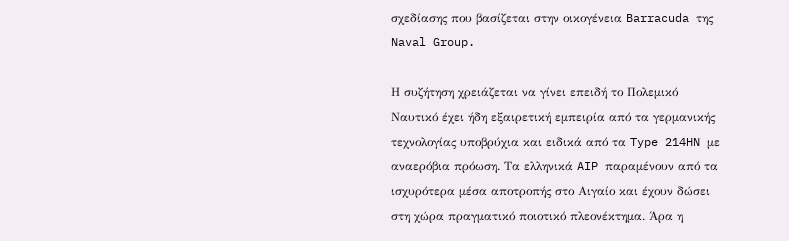σχεδίασης που βασίζεται στην οικογένεια Barracuda της Naval Group.

Η συζήτηση χρειάζεται να γίνει επειδή το Πολεμικό Ναυτικό έχει ήδη εξαιρετική εμπειρία από τα γερμανικής τεχνολογίας υποβρύχια και ειδικά από τα Type 214HN με αναερόβια πρόωση. Τα ελληνικά AIP παραμένουν από τα ισχυρότερα μέσα αποτροπής στο Αιγαίο και έχουν δώσει στη χώρα πραγματικό ποιοτικό πλεονέκτημα. Άρα η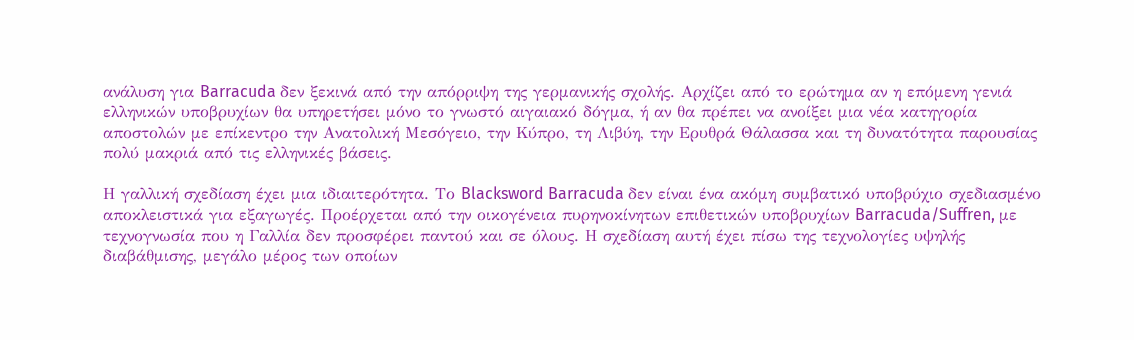ανάλυση για Barracuda δεν ξεκινά από την απόρριψη της γερμανικής σχολής. Αρχίζει από το ερώτημα αν η επόμενη γενιά ελληνικών υποβρυχίων θα υπηρετήσει μόνο το γνωστό αιγαιακό δόγμα, ή αν θα πρέπει να ανοίξει μια νέα κατηγορία αποστολών με επίκεντρο την Ανατολική Μεσόγειο, την Κύπρο, τη Λιβύη, την Ερυθρά Θάλασσα και τη δυνατότητα παρουσίας πολύ μακριά από τις ελληνικές βάσεις.

Η γαλλική σχεδίαση έχει μια ιδιαιτερότητα. Το Blacksword Barracuda δεν είναι ένα ακόμη συμβατικό υποβρύχιο σχεδιασμένο αποκλειστικά για εξαγωγές. Προέρχεται από την οικογένεια πυρηνοκίνητων επιθετικών υποβρυχίων Barracuda/Suffren, με τεχνογνωσία που η Γαλλία δεν προσφέρει παντού και σε όλους. Η σχεδίαση αυτή έχει πίσω της τεχνολογίες υψηλής διαβάθμισης, μεγάλο μέρος των οποίων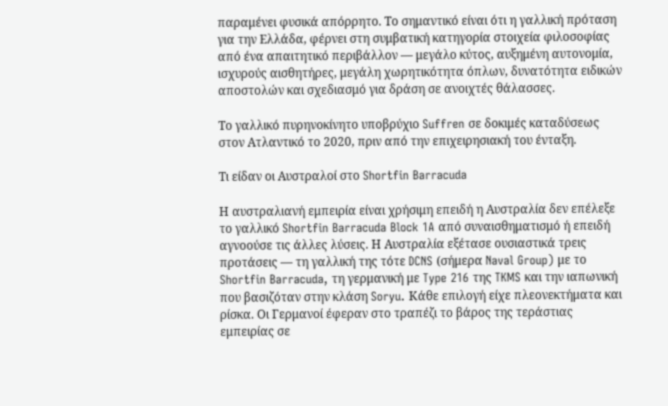παραμένει φυσικά απόρρητο. Το σημαντικό είναι ότι η γαλλική πρόταση για την Ελλάδα, φέρνει στη συμβατική κατηγορία στοιχεία φιλοσοφίας από ένα απαιτητικό περιβάλλον — μεγάλο κύτος, αυξημένη αυτονομία, ισχυρούς αισθητήρες, μεγάλη χωρητικότητα όπλων, δυνατότητα ειδικών αποστολών και σχεδιασμό για δράση σε ανοιχτές θάλασσες.

Το γαλλικό πυρηνοκίνητο υποβρύχιο Suffren σε δοκιμές καταδύσεως στον Ατλαντικό το 2020, πριν από την επιχειρησιακή του ένταξη.

Τι είδαν οι Αυστραλοί στο Shortfin Barracuda

Η αυστραλιανή εμπειρία είναι χρήσιμη επειδή η Αυστραλία δεν επέλεξε το γαλλικό Shortfin Barracuda Block 1A από συναισθηματισμό ή επειδή αγνοούσε τις άλλες λύσεις. Η Αυστραλία εξέτασε ουσιαστικά τρεις προτάσεις — τη γαλλική της τότε DCNS (σήμερα Naval Group) με το Shortfin Barracuda, τη γερμανική με Type 216 της TKMS και την ιαπωνική που βασιζόταν στην κλάση Soryu. Κάθε επιλογή είχε πλεονεκτήματα και ρίσκα. Οι Γερμανοί έφεραν στο τραπέζι το βάρος της τεράστιας εμπειρίας σε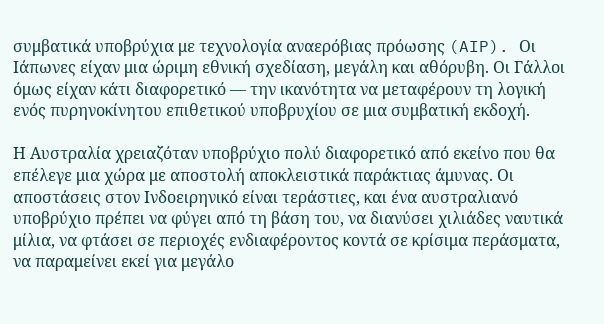συμβατικά υποβρύχια με τεχνολογία αναερόβιας πρόωσης (AIP). Οι Ιάπωνες είχαν μια ώριμη εθνική σχεδίαση, μεγάλη και αθόρυβη. Οι Γάλλοι όμως είχαν κάτι διαφορετικό — την ικανότητα να μεταφέρουν τη λογική ενός πυρηνοκίνητου επιθετικού υποβρυχίου σε μια συμβατική εκδοχή.

Η Αυστραλία χρειαζόταν υποβρύχιο πολύ διαφορετικό από εκείνο που θα επέλεγε μια χώρα με αποστολή αποκλειστικά παράκτιας άμυνας. Οι αποστάσεις στον Ινδοειρηνικό είναι τεράστιες, και ένα αυστραλιανό υποβρύχιο πρέπει να φύγει από τη βάση του, να διανύσει χιλιάδες ναυτικά μίλια, να φτάσει σε περιοχές ενδιαφέροντος κοντά σε κρίσιμα περάσματα, να παραμείνει εκεί για μεγάλο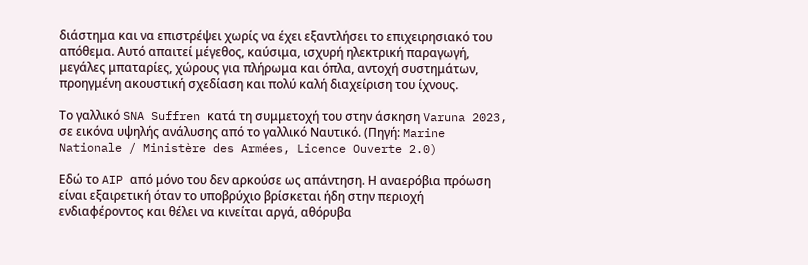διάστημα και να επιστρέψει χωρίς να έχει εξαντλήσει το επιχειρησιακό του απόθεμα. Αυτό απαιτεί μέγεθος, καύσιμα, ισχυρή ηλεκτρική παραγωγή, μεγάλες μπαταρίες, χώρους για πλήρωμα και όπλα, αντοχή συστημάτων, προηγμένη ακουστική σχεδίαση και πολύ καλή διαχείριση του ίχνους.

Το γαλλικό SNA Suffren κατά τη συμμετοχή του στην άσκηση Varuna 2023, σε εικόνα υψηλής ανάλυσης από το γαλλικό Ναυτικό. (Πηγή: Marine Nationale / Ministère des Armées, Licence Ouverte 2.0)

Εδώ το AIP από μόνο του δεν αρκούσε ως απάντηση. Η αναερόβια πρόωση είναι εξαιρετική όταν το υποβρύχιο βρίσκεται ήδη στην περιοχή ενδιαφέροντος και θέλει να κινείται αργά, αθόρυβα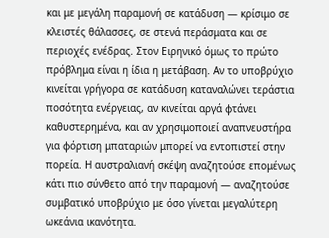και με μεγάλη παραμονή σε κατάδυση — κρίσιμο σε κλειστές θάλασσες, σε στενά περάσματα και σε περιοχές ενέδρας. Στον Ειρηνικό όμως το πρώτο πρόβλημα είναι η ίδια η μετάβαση. Αν το υποβρύχιο κινείται γρήγορα σε κατάδυση καταναλώνει τεράστια ποσότητα ενέργειας, αν κινείται αργά φτάνει καθυστερημένα, και αν χρησιμοποιεί αναπνευστήρα για φόρτιση μπαταριών μπορεί να εντοπιστεί στην πορεία. Η αυστραλιανή σκέψη αναζητούσε επομένως κάτι πιο σύνθετο από την παραμονή — αναζητούσε συμβατικό υποβρύχιο με όσο γίνεται μεγαλύτερη ωκεάνια ικανότητα.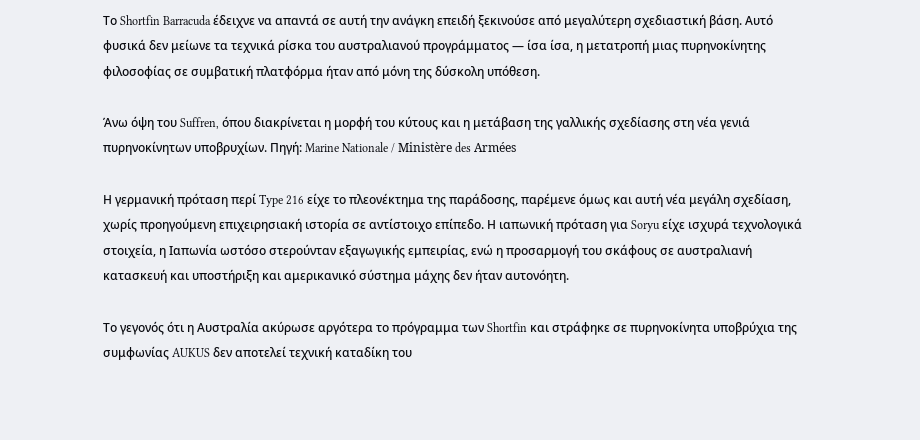Το Shortfin Barracuda έδειχνε να απαντά σε αυτή την ανάγκη επειδή ξεκινούσε από μεγαλύτερη σχεδιαστική βάση. Αυτό φυσικά δεν μείωνε τα τεχνικά ρίσκα του αυστραλιανού προγράμματος — ίσα ίσα, η μετατροπή μιας πυρηνοκίνητης φιλοσοφίας σε συμβατική πλατφόρμα ήταν από μόνη της δύσκολη υπόθεση.

Άνω όψη του Suffren, όπου διακρίνεται η μορφή του κύτους και η μετάβαση της γαλλικής σχεδίασης στη νέα γενιά πυρηνοκίνητων υποβρυχίων. Πηγή: Marine Nationale / Ministère des Armées

Η γερμανική πρόταση περί Type 216 είχε το πλεονέκτημα της παράδοσης, παρέμενε όμως και αυτή νέα μεγάλη σχεδίαση, χωρίς προηγούμενη επιχειρησιακή ιστορία σε αντίστοιχο επίπεδο. Η ιαπωνική πρόταση για Soryu είχε ισχυρά τεχνολογικά στοιχεία, η Ιαπωνία ωστόσο στερούνταν εξαγωγικής εμπειρίας, ενώ η προσαρμογή του σκάφους σε αυστραλιανή κατασκευή και υποστήριξη και αμερικανικό σύστημα μάχης δεν ήταν αυτονόητη.

Το γεγονός ότι η Αυστραλία ακύρωσε αργότερα το πρόγραμμα των Shortfin και στράφηκε σε πυρηνοκίνητα υποβρύχια της συμφωνίας AUKUS δεν αποτελεί τεχνική καταδίκη του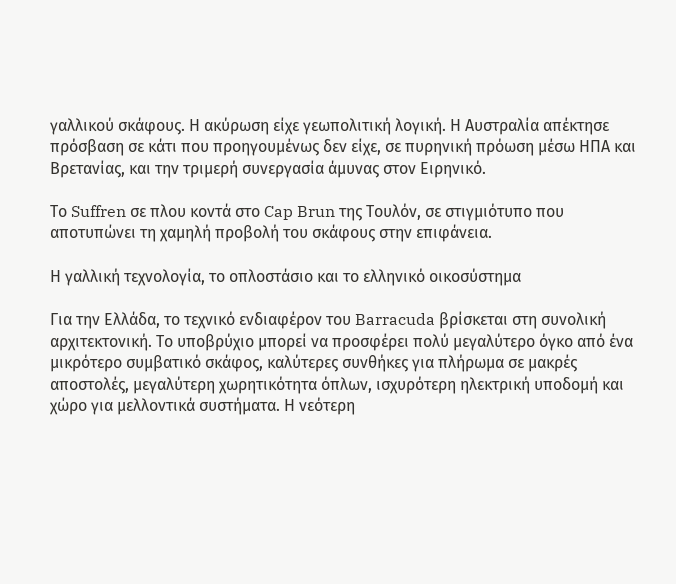γαλλικού σκάφους. Η ακύρωση είχε γεωπολιτική λογική. Η Αυστραλία απέκτησε πρόσβαση σε κάτι που προηγουμένως δεν είχε, σε πυρηνική πρόωση μέσω ΗΠΑ και Βρετανίας, και την τριμερή συνεργασία άμυνας στον Ειρηνικό.

Το Suffren σε πλου κοντά στο Cap Brun της Τουλόν, σε στιγμιότυπο που αποτυπώνει τη χαμηλή προβολή του σκάφους στην επιφάνεια.

Η γαλλική τεχνολογία, το οπλοστάσιο και το ελληνικό οικοσύστημα

Για την Ελλάδα, το τεχνικό ενδιαφέρον του Barracuda βρίσκεται στη συνολική αρχιτεκτονική. Το υποβρύχιο μπορεί να προσφέρει πολύ μεγαλύτερο όγκο από ένα μικρότερο συμβατικό σκάφος, καλύτερες συνθήκες για πλήρωμα σε μακρές αποστολές, μεγαλύτερη χωρητικότητα όπλων, ισχυρότερη ηλεκτρική υποδομή και χώρο για μελλοντικά συστήματα. Η νεότερη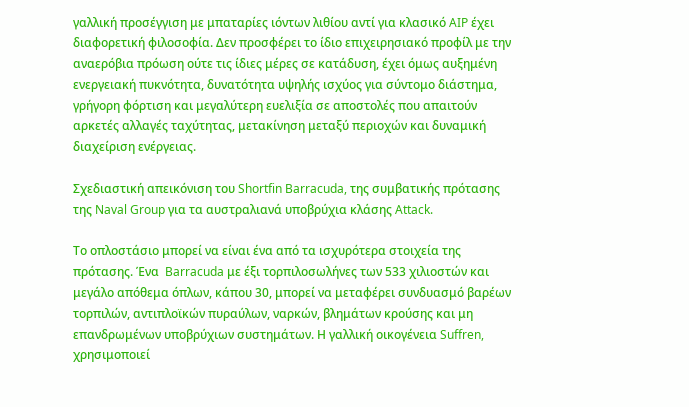γαλλική προσέγγιση με μπαταρίες ιόντων λιθίου αντί για κλασικό AIP έχει διαφορετική φιλοσοφία. Δεν προσφέρει το ίδιο επιχειρησιακό προφίλ με την αναερόβια πρόωση ούτε τις ίδιες μέρες σε κατάδυση, έχει όμως αυξημένη ενεργειακή πυκνότητα, δυνατότητα υψηλής ισχύος για σύντομο διάστημα, γρήγορη φόρτιση και μεγαλύτερη ευελιξία σε αποστολές που απαιτούν αρκετές αλλαγές ταχύτητας, μετακίνηση μεταξύ περιοχών και δυναμική διαχείριση ενέργειας.

Σχεδιαστική απεικόνιση του Shortfin Barracuda, της συμβατικής πρότασης της Naval Group για τα αυστραλιανά υποβρύχια κλάσης Attack.

Το οπλοστάσιο μπορεί να είναι ένα από τα ισχυρότερα στοιχεία της πρότασης. Ένα  Barracuda με έξι τορπιλοσωλήνες των 533 χιλιοστών και μεγάλο απόθεμα όπλων, κάπου 30, μπορεί να μεταφέρει συνδυασμό βαρέων τορπιλών, αντιπλοϊκών πυραύλων, ναρκών, βλημάτων κρούσης και μη επανδρωμένων υποβρύχιων συστημάτων. Η γαλλική οικογένεια Suffren, χρησιμοποιεί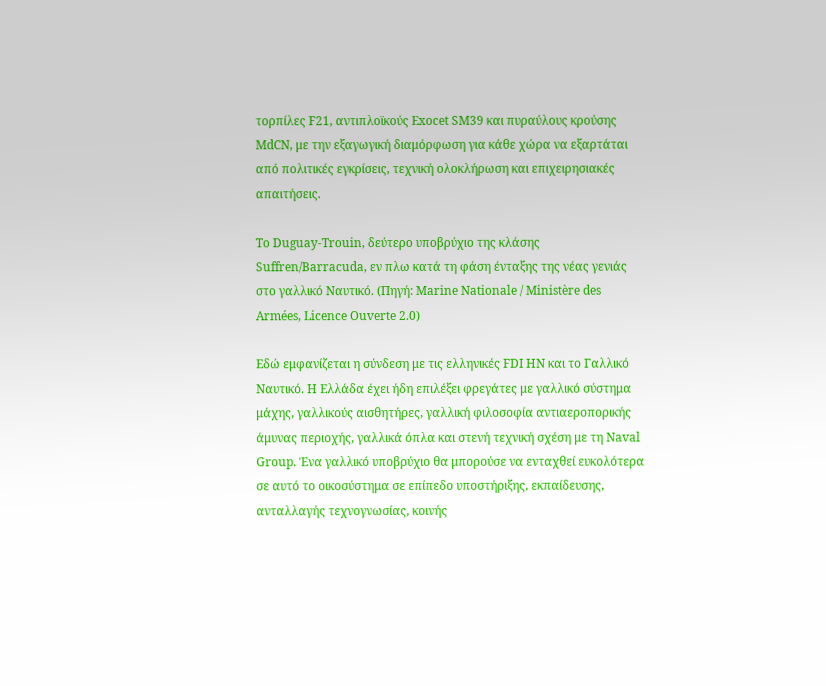τορπίλες F21, αντιπλοϊκούς Exocet SM39 και πυραύλους κρούσης MdCN, με την εξαγωγική διαμόρφωση για κάθε χώρα να εξαρτάται από πολιτικές εγκρίσεις, τεχνική ολοκλήρωση και επιχειρησιακές απαιτήσεις.

Το Duguay-Trouin, δεύτερο υποβρύχιο της κλάσης Suffren/Barracuda, εν πλω κατά τη φάση ένταξης της νέας γενιάς στο γαλλικό Ναυτικό. (Πηγή: Marine Nationale / Ministère des Armées, Licence Ouverte 2.0)

Εδώ εμφανίζεται η σύνδεση με τις ελληνικές FDI HN και το Γαλλικό Ναυτικό. Η Ελλάδα έχει ήδη επιλέξει φρεγάτες με γαλλικό σύστημα μάχης, γαλλικούς αισθητήρες, γαλλική φιλοσοφία αντιαεροπορικής άμυνας περιοχής, γαλλικά όπλα και στενή τεχνική σχέση με τη Naval Group. Ένα γαλλικό υποβρύχιο θα μπορούσε να ενταχθεί ευκολότερα σε αυτό το οικοσύστημα σε επίπεδο υποστήριξης, εκπαίδευσης, ανταλλαγής τεχνογνωσίας, κοινής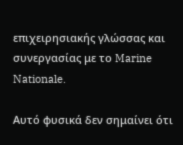επιχειρησιακής γλώσσας και συνεργασίας με το Marine Nationale.

Αυτό φυσικά δεν σημαίνει ότι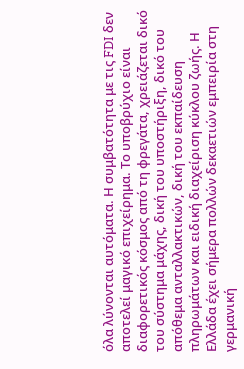όλα λύνονται αυτόματα. Η συμβατότητα με τις FDI δεν αποτελεί μαγικό επιχείρημα. Το υποβρύχιο είναι διαφορετικός κόσμος από τη φρεγάτα, χρειάζεται δικό του σύστημα μάχης, δική του υποστήριξη, δικό του απόθεμα ανταλλακτικών, δική του εκπαίδευση πληρωμάτων και ειδική διαχείριση κύκλου ζωής. Η Ελλάδα έχει σήμερα πολλών δεκαετιών εμπειρία στη γερμανική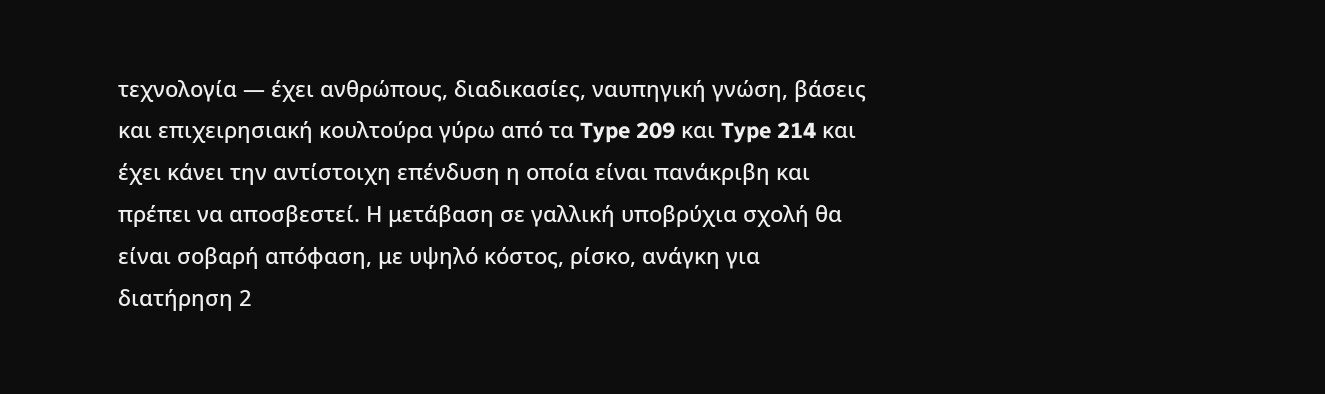τεχνολογία — έχει ανθρώπους, διαδικασίες, ναυπηγική γνώση, βάσεις και επιχειρησιακή κουλτούρα γύρω από τα Type 209 και Type 214 και έχει κάνει την αντίστοιχη επένδυση η οποία είναι πανάκριβη και πρέπει να αποσβεστεί. Η μετάβαση σε γαλλική υποβρύχια σχολή θα είναι σοβαρή απόφαση, με υψηλό κόστος, ρίσκο, ανάγκη για διατήρηση 2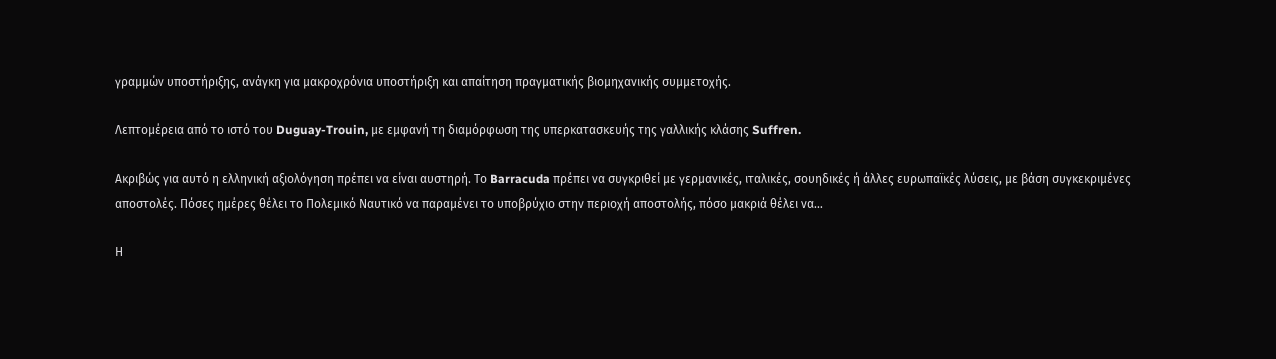γραμμών υποστήριξης, ανάγκη για μακροχρόνια υποστήριξη και απαίτηση πραγματικής βιομηχανικής συμμετοχής.

Λεπτομέρεια από το ιστό του Duguay-Trouin, με εμφανή τη διαμόρφωση της υπερκατασκευής της γαλλικής κλάσης Suffren.

Ακριβώς για αυτό η ελληνική αξιολόγηση πρέπει να είναι αυστηρή. Το Barracuda πρέπει να συγκριθεί με γερμανικές, ιταλικές, σουηδικές ή άλλες ευρωπαϊκές λύσεις, με βάση συγκεκριμένες αποστολές. Πόσες ημέρες θέλει το Πολεμικό Ναυτικό να παραμένει το υποβρύχιο στην περιοχή αποστολής, πόσο μακριά θέλει να…

Η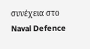συνέχεια στο Naval Defence